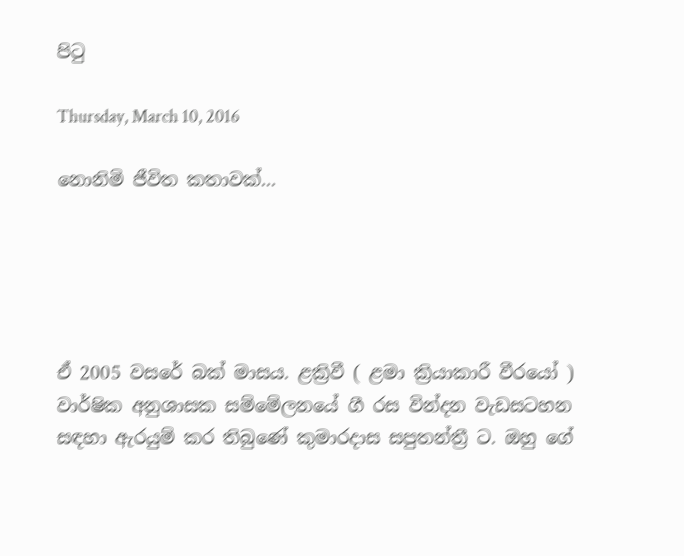පිටු

Thursday, March 10, 2016

නොනිමි ජීවිත කතාවක්...





ඒ 2005 වසරේ බක් මාසය. ළක්‍රිවී ( ළමා ක්‍රියාකාරී වීරයෝ ) වාර්ෂික අනුශාසක සම්මේලනයේ ගී රස වින්දන වැඩසටහන සඳහා ඇරයුම් කර තිබුණේ කුමාරදාස සපුතන්ත්‍රී ට. ඔහු ගේ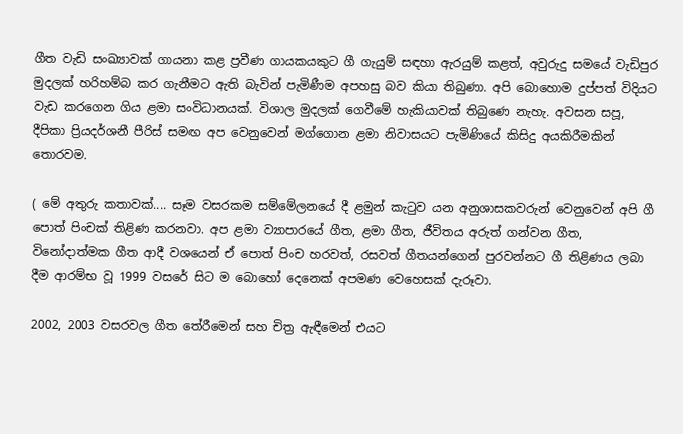ගීත වැඩි සංඛ්‍යාවක් ගායනා කළ ප්‍රවීණ ගායකයකුට ගී ගැයුම් සඳහා ඇරයුම් කළත්, අවුරුදු සමයේ වැඩිපුර මුදලක් හරිහම්බ කර ගැනීමට ඇති බැවින් පැමිණීම අපහසු බව කියා තිබුණා. අපි බොහොම දුප්පත් විදියට වැඩ කරගෙන ගිය ළමා සංවිධානයක්. විශාල මුදලක් ගෙවීමේ හැකියාවක් තිබුණෙ නැහැ. අවසන සපූ, දීපිකා ප්‍රියදර්ශනී පීරිස් සමඟ අප වෙනුවෙන් මග්ගොන ළමා නිවාසයට පැමිණියේ කිසිදු අයකිරීමකින් තොරවම.

( මේ අතුරු කතාවක්.... සෑම වසරකම සම්මේලනයේ දී ළමුන් කැටුව යන අනුශාසකවරුන් වෙනුවෙන් අපි ගී පොත් පිංචක් තිළිණ කරනවා. අප ළමා ව්‍යාපාරයේ ගීත, ළමා ගීත, ජීවිතය අරුත් ගන්වන ගීත, විනෝදාත්මක ගීත ආදී වශයෙන් ඒ පොත් පිංච හරවත්, රසවත් ගීතයන්ගෙන් පුරවන්නට ගී තිළිණය ලබා දීම ආරම්භ වූ 1999 වසරේ සිට ම බොහෝ දෙනෙක් අපමණ වෙහෙසක් දැරූවා.

2002, 2003 වසරවල ගීත තේරීමෙන් සහ චිත්‍ර ඇඳීමෙන් එයට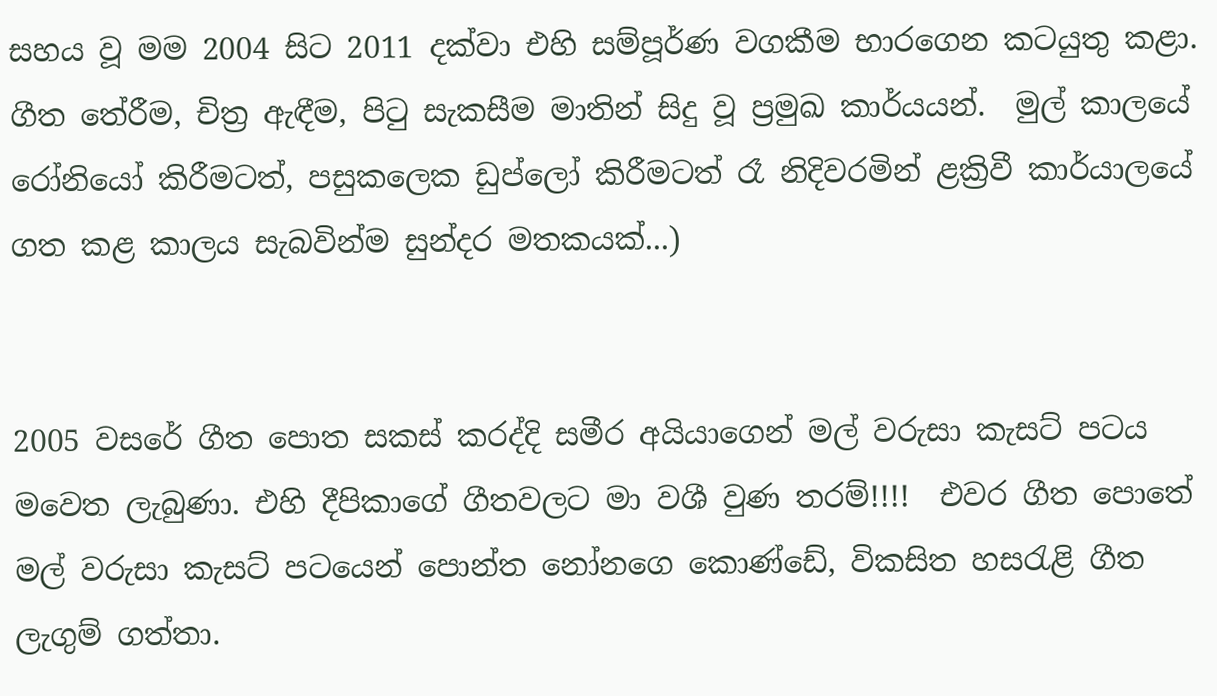සහය වූ මම 2004 සිට 2011 දක්වා එහි සම්පූර්ණ වගකීම භාරගෙන කටයුතු කළා. ගීත තේරීම, චිත්‍ර ඇඳීම, පිටු සැකසීම මාතින් සිදු වූ ප්‍රමුඛ කාර්යයන්.  මුල් කාලයේ රෝනියෝ කිරීමටත්, පසුකලෙක ඩුප්ලෝ කිරීමටත් රෑ නිදිවරමින් ළක්‍රිවී කාර්යාලයේ ගත කළ කාලය සැබවින්ම සුන්දර මතකයක්...)


2005 වසරේ ගීත පොත සකස් කරද්දි සමීර අයියාගෙන් මල් වරුසා කැසට් පටය මවෙත ලැබුණා. එහි දීපිකාගේ ගීතවලට මා වශී වුණ තරම්!!!!  එවර ගීත පොතේ මල් වරුසා කැසට් පටයෙන් පොන්ත නෝනගෙ කොණ්ඩේ, විකසිත හසරැළි ගීත ලැගුම් ගත්තා.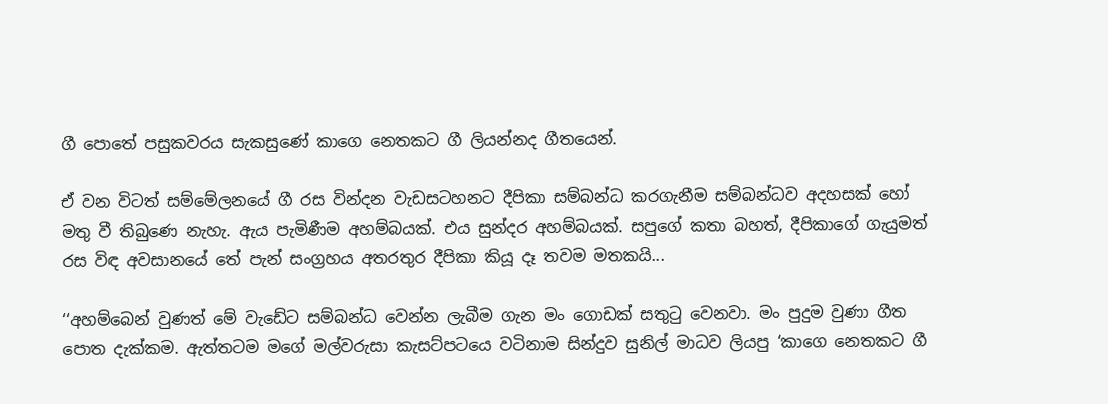ගී පොතේ පසුකවරය සැකසුණේ කාගෙ නෙතකට ගී ලියන්නද ගීතයෙන්.

ඒ වන විටත් සම්මේලනයේ ගී රස වින්දන වැඩසටහනට දීපිකා සම්බන්ධ කරගැනීම සම්බන්ධව අදහසක් හෝ මතු වී තිබුණෙ නැහැ. ඇය පැමිණීම අහම්බයක්. එය සුන්දර අහම්බයක්. සපුගේ කතා බහත්, දීපිකාගේ ගැයුමත් රස විඳ අවසානයේ තේ පැන් සංග්‍රහය අතරතුර දීපිකා කියූ දෑ තවම මතකයි...

‘‘අහම්බෙන් වුණත් මේ වැඩේට සම්බන්ධ වෙන්න ලැබීම ගැන මං ගොඩක් සතුටු වෙනවා. මං පුදුම වුණා ගීත පොත දැක්කම. ඇත්තටම මගේ මල්වරුසා කැසට්පටයෙ වටිනාම සින්දුව සුනිල් මාධව ලියපු ‘කාගෙ නෙතකට ගී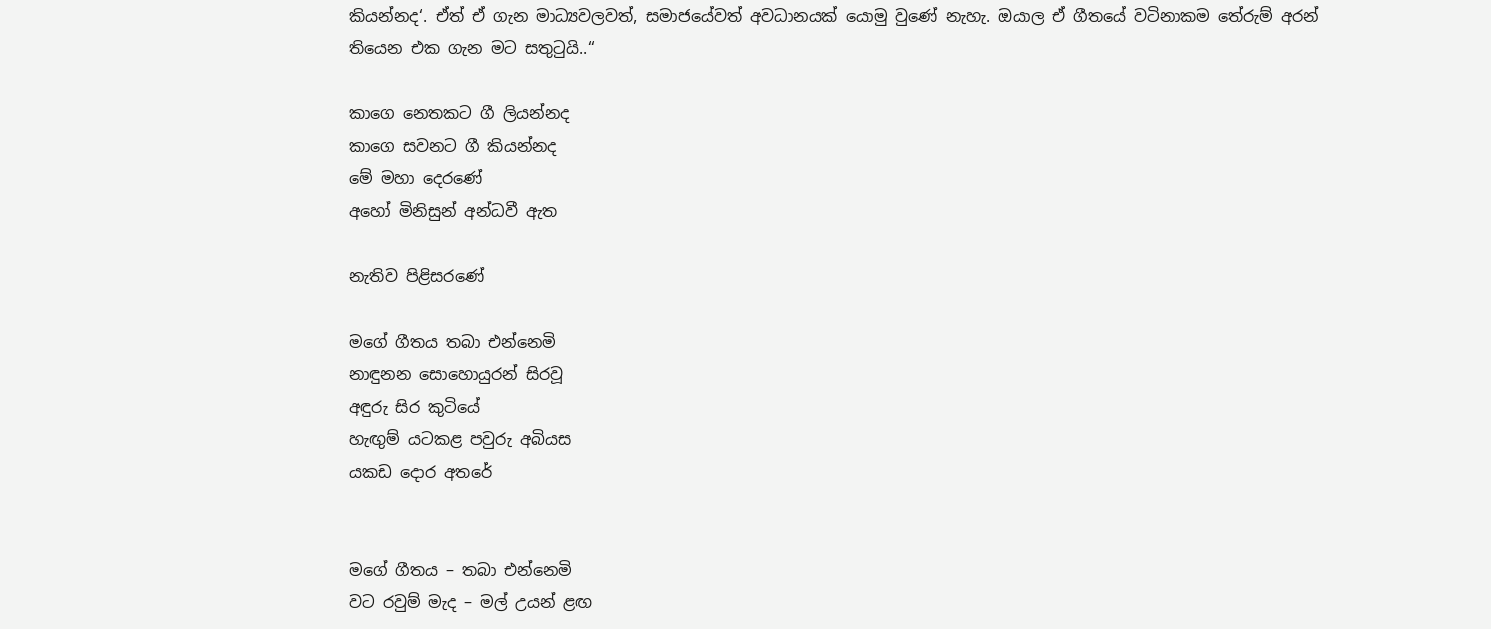කියන්නද‘. ඒත් ඒ ගැන මාධ්‍යවලවත්, සමාජයේවත් අවධානයක් යොමු වුණේ නැහැ. ඔයාල ඒ ගීතයේ වටිනාකම තේරුම් අරන් තියෙන එක ගැන මට සතුටුයි..‘‘

කාගෙ නෙතකට ගී ලියන්නද
කාගෙ සවනට ගී කියන්නද
මේ මහා දෙරණේ
අහෝ මිනිසුන් අන්ධවී ඇත

නැතිව පිළිසරණේ

මගේ ගීතය තබා එන්නෙමි
නාඳුනන සොහොයුරන් සිරවූ
අඳුරු සිර කුටියේ
හැඟුම් යටකළ පවුරු අබියස
යකඩ දොර අතරේ


මගේ ගීතය – තබා එන්නෙමි
වට රවුම් මැද – මල් උයන් ළඟ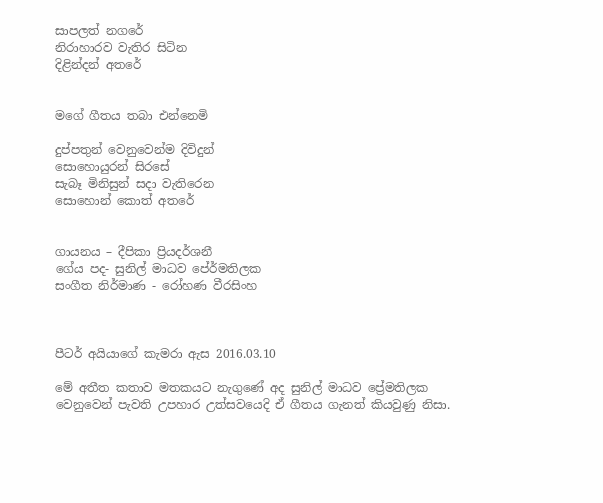සාපලත් නගරේ
නිරාහාරව වැතිර සිටින
දිළින්දන් අතරේ


මගේ ගීතය තබා එන්නෙමි

දුප්පතුන් වෙනුවෙන්ම දිවිදුන්
සොහොයුරන් සිරසේ
සැබෑ මිනිසුන් සදා වැතිරෙන
සොහොන් කොත් අතරේ


ගායනය – දීපිකා ප්‍රියදර්ශනී
ගේය පද- සුනිල් මාධව පේ‍ර්මතිලක
සංගීත නිර්මාණ - රෝහණ වීරසිංහ



පීටර් අයියාගේ කැමරා ඇස 2016.03.10

මේ අතීත කතාව මතකයට නැගුණේ අද සුනිල් මාධව ප්‍රේමතිලක වෙනුවෙන් පැවති උපහාර උත්සවයෙදි ඒ ගීතය ගැනත් කියවුණු නිසා.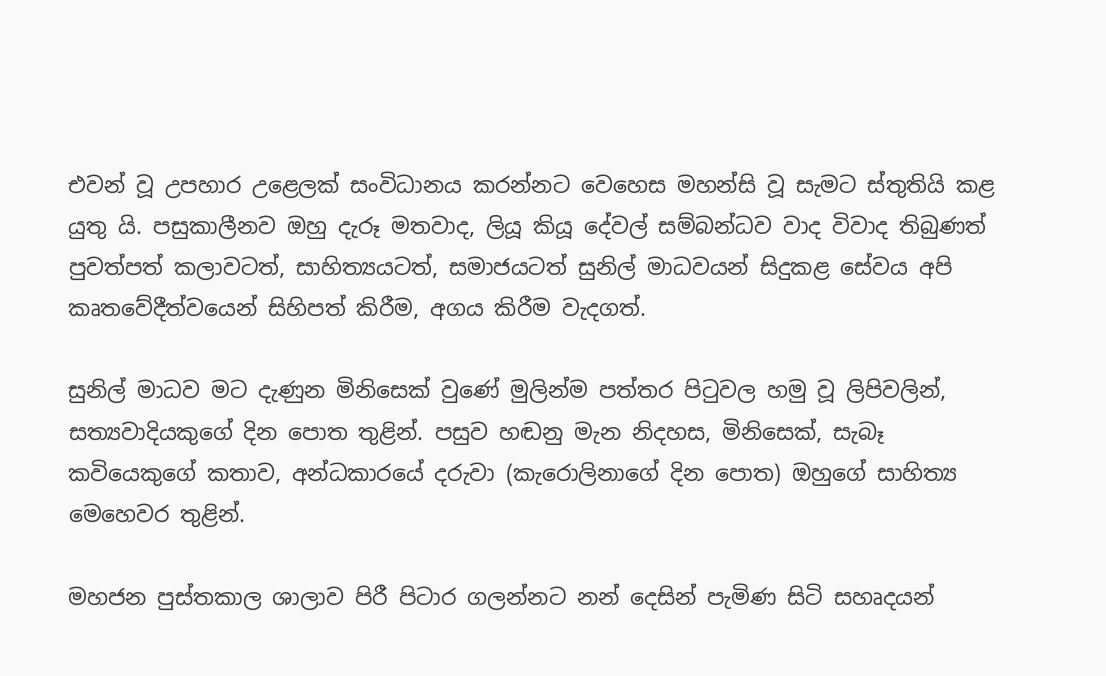එවන් වූ උපහාර උළෙලක් සංවිධානය කරන්නට වෙහෙස මහන්සි වූ සැමට ස්තුතියි කළ යුතු යි. පසුකාලීනව ඔහු දැරූ මතවාද, ලියූ කියූ දේවල් සම්බන්ධව වාද විවාද තිබුණත් පුවත්පත් කලාවටත්, සාහිත්‍යයටත්, සමාජයටත් සුනිල් මාධවයන් සිදුකළ සේවය අපි කෘතවේදීත්වයෙන් සිහිපත් කිරීම, අගය කිරීම වැදගත්.

සුනිල් මාධව මට දැණුන මිනිසෙක් වුණේ මුලින්ම පත්තර පිටුවල හමු වූ ලිපිවලින්, සත්‍යවාදියකුගේ දින පොත තුළින්. පසුව හඬනු මැන නිදහස, මිනිසෙක්, සැබෑ කවියෙකුගේ කතාව, අන්ධකාරයේ දරුවා (කැරොලිනාගේ දින පොත) ඔහුගේ සාහිත්‍ය මෙහෙවර තුළින්.

මහජන පුස්තකාල ශාලාව පිරී පිටාර ගලන්නට නන් දෙසින් පැමිණ සිටි සහෘදයන්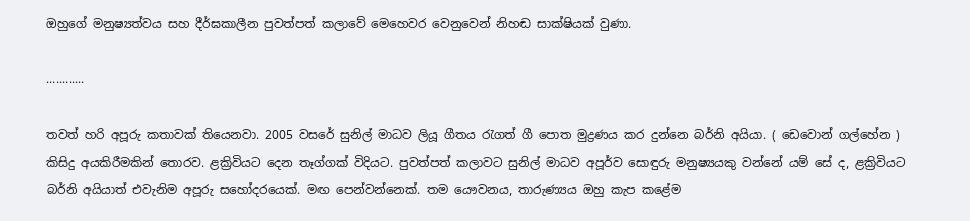ඔහුගේ මනුෂ්‍යත්වය සහ දීර්ඝකාලීන පුවත්පත් කලාවේ මෙහෙවර වෙනුවෙන් නිහඬ සාක්ෂියක් වුණා.

............

තවත් හරි අපූරු කතාවක් තියෙනවා. 2005 වසරේ සුනිල් මාධව ලියූ ගීතය රැගත් ගී පොත මුද්‍රණය කර දුන්නෙ බර්නි අයියා. ( ඩෙවොන් ගල්හේන )  කිසිදු අයකිරීමකින් තොරව. ළක්‍රිවියට දෙන තෑග්ගක් විදියට. පුවත්පත් කලාවට සුනිල් මාධව අපූර්ව සොඳුරු මනුෂ්‍යයකු වන්නේ යම් සේ ද, ළක්‍රිවියට බර්නි අයියාත් එවැනිම අපූරු සහෝදරයෙක්. මඟ පෙන්වන්නෙක්. තම යෞවනය, තාරුණ්‍යය ඔහු කැප කළේම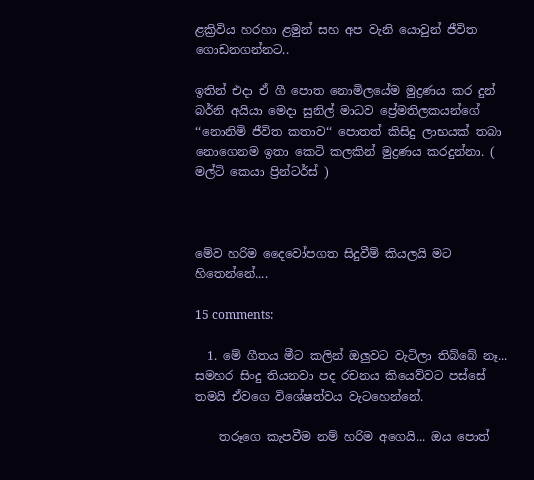ළක්‍රිවිය හරහා ළමුන් සහ අප වැනි යොවුන් ජීවිත ගොඩනගන්නට..

ඉතින් එදා ඒ ගී පොත නොමිලයේම මුද්‍රණය කර දුන් බර්නි අයියා මෙදා සුනිල් මාධව ප්‍රේමතිලකයන්ගේ ‘‘නොනිමි ජීවිත කතාව‘‘ පොතත් කිසිදු ලාභයක් තබා නොගෙනම ඉතා කෙටි කලකින් මුද්‍රණය කරදුන්නා. ( මල්ටි කෙයා ප්‍රින්ටර්ස් )



මේව හරිම දෛවෝපගත සිදුවීම් කියලයි මට හිතෙන්නේ....

15 comments:

  1. මේ ගීතය මීට කලින් ඔලුවට වැටිලා තිබ්බේ නෑ... සමහර සිංදු තියනවා පද රචනය කියෙව්වට පස්සේ තමයි ඒවගෙ විශේෂත්වය වැටහෙන්නේ.

    තරූගෙ කැපවීම නම් හරිම අගෙයි... ඔය පොත්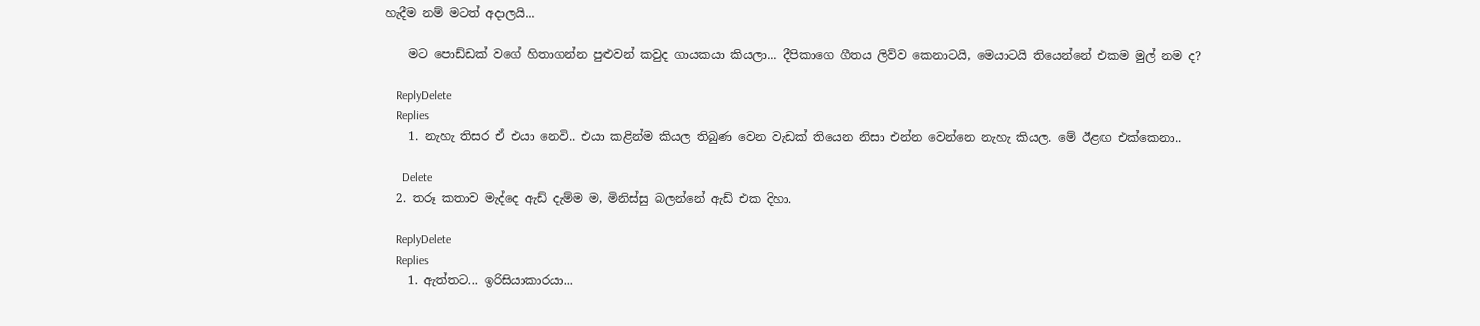හැදීම නම් මටත් අදාලයි...

    මට පොඩ්ඩක් වගේ හිතාගන්න පුළුවන් කවුද ගායකයා කියලා... දීපිකාගෙ ගීතය ලිව්ව කෙනාටයි, මෙයාටයි තියෙන්නේ එකම මුල් නම ද?

    ReplyDelete
    Replies
    1. නැහැ තිසර ඒ එයා නෙවි.. එයා කළින්ම කියල තිබුණ වෙන වැඩක් තියෙන නිසා එන්න වෙන්නෙ නැහැ කියල. මේ ඊළඟ එක්කෙනා..

      Delete
  2. තරූ කතාව මැද්දෙ ඇඩ් දැම්ම ම, මිනිස්සු බලන්නේ ඇඩ් එක දිහා.

    ReplyDelete
    Replies
    1. ඇත්තට... ඉරිසියාකාරයා...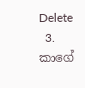Delete
  3. කාගේ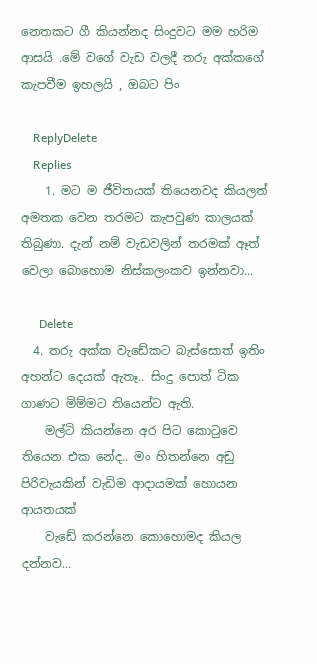නෙතකට ගී කියන්නද සිංදුවට මම හරිම ආසයි .මේ වගේ වැඩ වලදී තරු අක්කගේ කැපවීම ඉහලයි , ඔබට පිං

    ReplyDelete
    Replies
    1. මට ම ජීවිතයක් තියෙනවද කියලත් අමතක වෙන තරමට කැපවුණ කාලයක් තිබුණා. දැන් නම් වැඩවලින් තරමක් ඈත් වෙලා බොහොම නිස්කලංකව ඉන්නවා...

      Delete
  4. තරු අක්ක වැඩේකට බැස්සොත් ඉතිං අහන්ට දෙයක් ඇතෑ.. සිංදු පොත් ටික ගාණට මිම්මට තියෙන්ට ඇති.
    මල්ටි කියන්නෙ අර පිට කොටුවෙ තියෙන එක නේද.. මං හිතන්නෙ අඩු පිරිවැයකින් වැඩිම ආදායමක් හොයන ආයතයක්
    වැඩේ කරන්නෙ කොහොමද කියල දන්නව...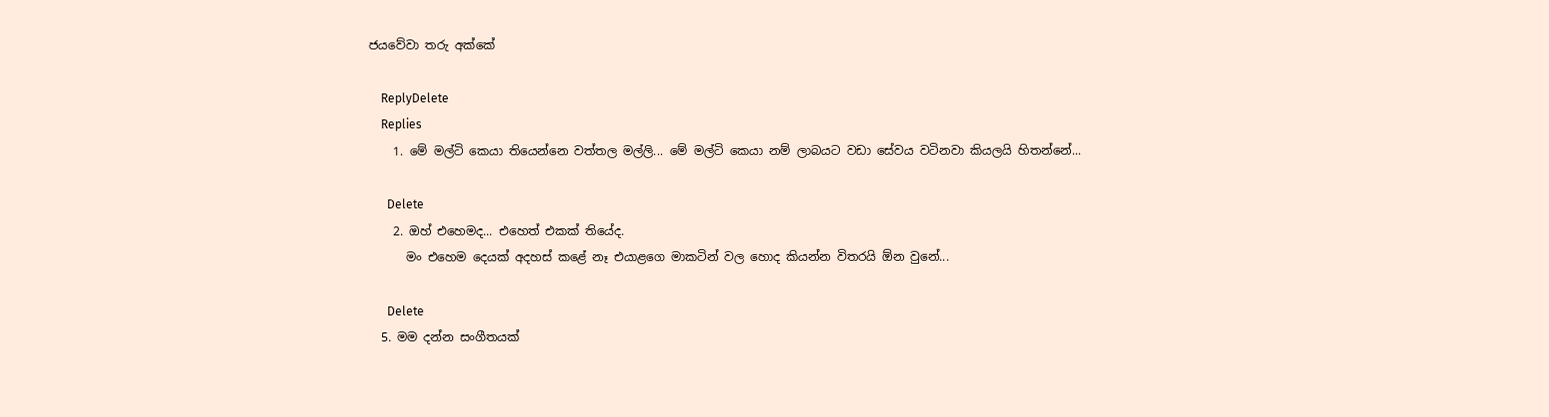ජයවේවා තරු අක්කේ

    ReplyDelete
    Replies
    1. මේ මල්ටි කෙයා තියෙන්නෙ වත්තල මල්ලි... මේ මල්ටි කෙයා නම් ලාබයට වඩා සේවය වටිනවා කියලයි හිතන්නේ...

      Delete
    2. ඔහ් එහෙමද... එහෙත් එකක් තියේද.
      මං එහෙම දෙයක් අදහස් කළේ නෑ එයාළගෙ මාකටින් වල හොද කියන්න විතරයි ඕන වුනේ...

      Delete
  5. මම දන්න සංගීතයක්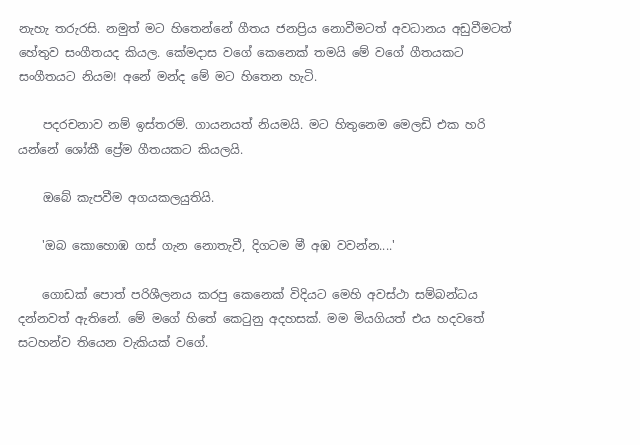නැහැ තරුරසි. නමුත් මට හිතෙන්නේ ගීතය ජනප්‍රිය නොවීමටත් අවධානය අඩුවීමටත් හේතුව සංගීතයද කියල. කේමදාස වගේ කෙනෙක් තමයි මේ වගේ ගීතයකට සංගීතයට නියම! අනේ මන්ද මේ මට හිතෙන හැටි.

    පදරචනාව නම් ඉස්තරම්. ගායනයත් නියමයි. මට හිතුනෙම මෙලඩි එක හරි යන්නේ ශෝකී ප්‍රේම ගීතයකට කියලයි.

    ඔබේ කැපවීම අගයකලයුතියි.

    'ඔබ කොහොඹ ගස් ගැන නොතැවී, දිගටම මී අඹ වවන්න....'

    ගොඩක් පොත් පරිශීලනය කරපු කෙනෙක් විදියට මෙහි අවස්ථා සම්බන්ධය දන්නවත් ඇතිනේ. මේ මගේ හිතේ කෙටුනු අදහසක්. මම මියගියත් එය හදවතේ සටහන්ව තියෙන වැකියක් වගේ.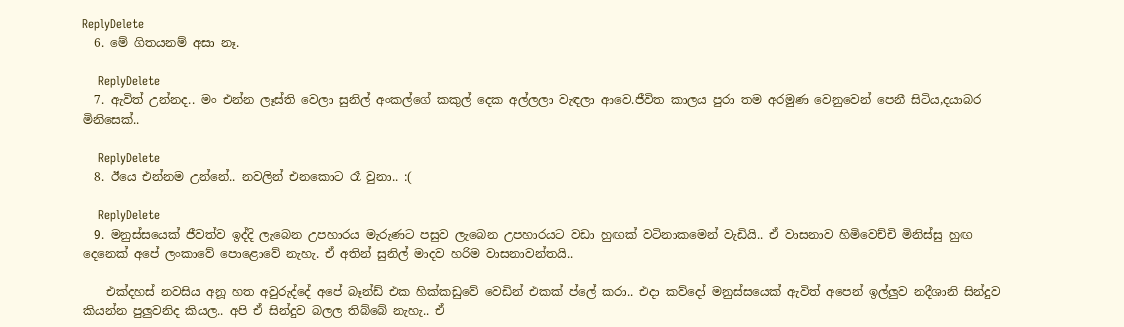ReplyDelete
  6. මේ ගිතයනම් අසා නෑ.

    ReplyDelete
  7. ඇවිත් උන්නද.. මං එන්න ලෑස්ති වෙලා සුනිල් අංකල්ගේ කකුල් දෙක අල්ලලා වැඳලා ආවෙ.ජීවිත කාලය පුරා තම අරමුණ වෙනුවෙන් පෙනී සිටිය,දයාබර මිනිසෙක්..

    ReplyDelete
  8. ඊයෙ එන්නම උන්නේ.. නවලින් එනකොට රෑ වුනා.. :(

    ReplyDelete
  9. මනුස්සයෙක් ජීවත්ව ඉද්දි ලැබෙන උපහාරය මැරුණට පසුව ලැබෙන උපහාරයට වඩා හුඟක් වටිනාකමෙන් වැඩියි.. ඒ වාසනාව හිමිවෙච්චි මිනිස්සු හුඟ දෙනෙක් අපේ ලංකාවේ පොළොවේ නැහැ. ඒ අතින් සුනිල් මාදව හරිම වාසනාවන්තයි..

    එක්දහස් නවසිය අනූ හත අවුරුද්දේ අපේ බෑන්ඩ් එක හික්කඩුවේ වෙඩින් එකක් ප්ලේ කරා.. එදා කව්දෝ මනුස්සයෙක් ඇවිත් අපෙන් ඉල්ලුව නදීශානි සින්දුව කියන්න පුලුවනිද කියල.. අපි ඒ සින්දුව බලල තිබ්බේ නැහැ.. ඒ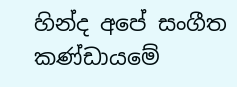හින්ද අපේ සංගීත කණ්ඩායමේ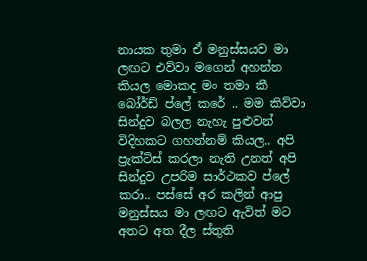නායක තුමා ඒ මනුස්සයව මා ලඟට එව්වා මගෙන් අහන්න කියල මොකද මං තමා කී බෝර්ඩ් ප්ලේ කරේ .. මම කිව්වා සින්දුව බලල නැහැ පුළුවන් විදිහකට ගහන්නම් කියල.. අපි ප්‍රැක්ටිස් කරලා නැති උනත් අපි සින්දුව උපරිම සාර්ථකව ප්ලේ කරා.. පස්සේ අර කලින් ආපු මනුස්සය මා ලඟට ඇවිත් මට අතට අත දීල ස්තුති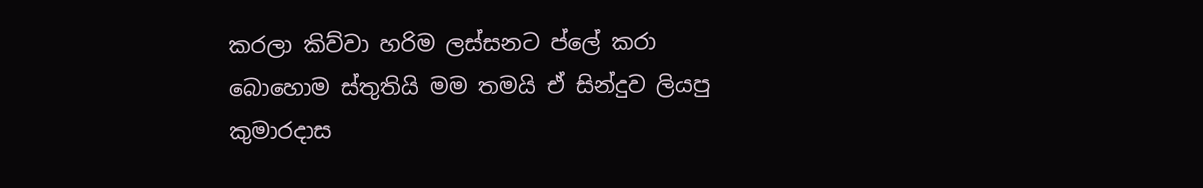කරලා කිව්වා හරිම ලස්සනට ප්ලේ කරා බොහොම ස්තුතියි මම තමයි ඒ සින්දුව ලියපු කුමාරදාස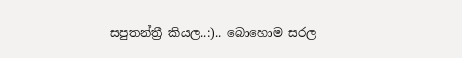සපුතන්ත්‍රී කියල..:).. බොහොම සරල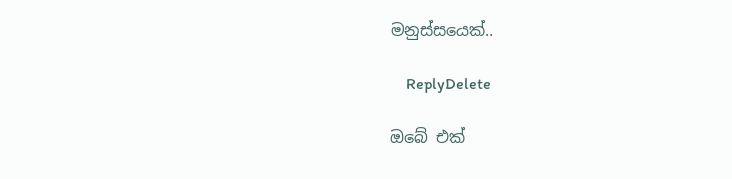මනුස්සයෙක්..

    ReplyDelete

ඔබේ එක්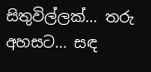සිතුවිල්ලක්... තරු අහසට... සඳ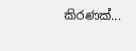කිරණක්...